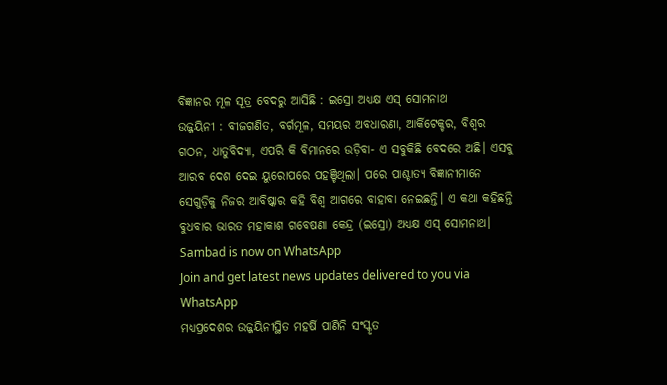ବିଜ୍ଞାନର ମୂଳ ସୂତ୍ର ବେଦରୁ ଆସିଛି : ଇସ୍ରୋ ଅଧ୍ୟକ୍ଷ ଏସ୍ ସୋମନାଥ
ଉଜ୍ଜୟିନୀ : ବୀଜଗଣିତ, ବର୍ଗମୂଳ, ସମୟର ଅବଧାରଣା, ଆର୍କିଟେକ୍ଚର, ବିଶ୍ବର ଗଠନ, ଧାତୁବିଦ୍ୟା, ଏପରି କି ବିମାନରେ ଉଡ଼ିବା- ଏ ସବୁକିଛି ବେଦରେ ଅଛି। ଏସବୁ ଆରବ ଦେଶ ଦେଇ ୟୁରୋପରେ ପହଞ୍ଚିଥିଲା। ପରେ ପାଶ୍ଚାତ୍ୟ ବିଜ୍ଞାନୀମାନେ ସେଗୁଡ଼ିକୁ ନିଜର ଆବିଷ୍କାର କହି ବିଶ୍ବ ଆଗରେ ବାହାବା ନେଇଛନ୍ତି। ଏ କଥା କହିଛନ୍ତି ବୁଧବାର ଭାରତ ମହାକାଶ ଗବେଷଣା କେନ୍ଦ୍ର (ଇସ୍ରୋ) ଅଧ୍ୟକ୍ଷ ଏସ୍ ସୋମନାଥ।
Sambad is now on WhatsApp
Join and get latest news updates delivered to you via WhatsApp
ମଧ୍ୟପ୍ରଦେଶର ଉଜ୍ଜୟିନୀସ୍ଥିତ ମହର୍ଷି ପାଣିନି ସଂସ୍କୃତ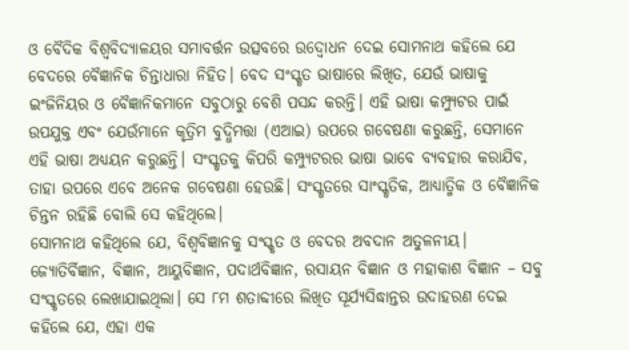ଓ ବୈଦିକ ବିଶ୍ବବିଦ୍ୟାଳୟର ସମାବର୍ତ୍ତନ ଉତ୍ସବରେ ଉଦ୍ବୋଧନ ଦେଇ ସୋମନାଥ କହିଲେ ଯେ ବେଦରେ ବୈଜ୍ଞାନିକ ଚିନ୍ତାଧାରା ନିହିତ। ବେଦ ସଂସ୍କୃତ ଭାଷାରେ ଲିଖିତ, ଯେଉଁ ଭାଷାକୁ ଇଂଜିନିୟର ଓ ବୈଜ୍ଞାନିକମାନେ ସବୁଠାରୁ ବେଶି ପସନ୍ଦ କରନ୍ତି। ଏହି ଭାଷା କମ୍ପ୍ୟୁଟର ପାଇଁ ଉପଯୁକ୍ତ ଏବଂ ଯେଉଁମାନେ କୃତ୍ରିମ ବୁଦ୍ଧିମତ୍ତା (ଏଆଇ) ଉପରେ ଗବେଷଣା କରୁଛନ୍ତି, ସେମାନେ ଏହି ଭାଷା ଅଧ୍ୟୟନ କରୁଛନ୍ତି। ସଂସ୍କୃତକୁ କିପରି କମ୍ପ୍ୟୁଟରର ଭାଷା ଭାବେ ବ୍ୟବହାର କରାଯିବ, ତାହା ଉପରେ ଏବେ ଅନେକ ଗବେଷଣା ହେଉଛି। ସଂସ୍କୃତରେ ସାଂସ୍କୃତିକ, ଆଧ୍ୟାତ୍ମିକ ଓ ବୈଜ୍ଞାନିକ ଚିନ୍ତନ ରହିଛି ବୋଲି ସେ କହିଥିଲେ।
ସୋମନାଥ କହିଥିଲେ ଯେ, ବିଶ୍ବବିଜ୍ଞାନକୁ ସଂସ୍କୃତ ଓ ବେଦର ଅବଦାନ ଅତୁଳନୀୟ। ଜ୍ୟୋତିର୍ବିଜ୍ଞାନ, ବିଜ୍ଞାନ, ଆୟୁବିଜ୍ଞାନ, ପଦାର୍ଥବିଜ୍ଞାନ, ରସାୟନ ବିଜ୍ଞାନ ଓ ମହାକାଶ ବିଜ୍ଞାନ – ସବୁ ସଂସ୍କୃତରେ ଲେଖାଯାଇଥିଲା। ସେ ୮ମ ଶତାବ୍ଦୀରେ ଲିଖିତ ସୂର୍ଯ୍ୟସିଦ୍ଧାନ୍ତର ଉଦାହରଣ ଦେଇ କହିଲେ ଯେ, ଏହା ଏକ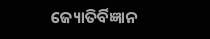ଜ୍ୟୋତିର୍ବିଜ୍ଞାନ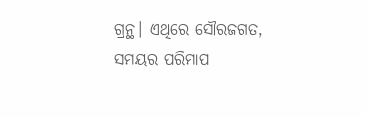ଗ୍ରନ୍ଥ। ଏଥିରେ ସୌରଜଗତ, ସମୟର ପରିମାପ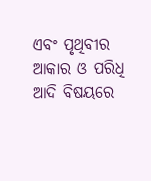ଏବଂ ପୃଥିବୀର ଆକାର ଓ ପରିଧି ଆଦି ବିଷୟରେ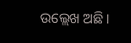ଉଲ୍ଲେଖ ଅଛି।